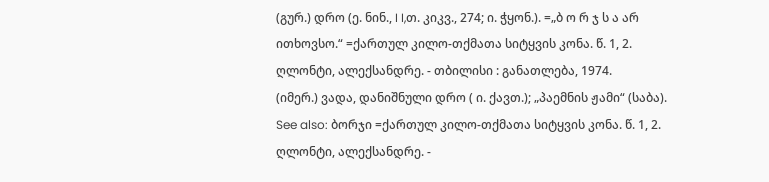(გურ.) დრო (ე. ნინ., I I,თ. კიკვ., 274; ი. ჭყონ.). =„ბ ო რ ჯ ს ა არ ითხოვსო.“ =ქართულ კილო-თქმათა სიტყვის კონა. წ. 1, 2. ღლონტი, ალექსანდრე. - თბილისი : განათლება, 1974.
(იმერ.) ვადა, დანიშნული დრო ( ი. ქავთ.); „პაემნის ჟამი“ (საბა). See also: ბორჯი =ქართულ კილო-თქმათა სიტყვის კონა. წ. 1, 2. ღლონტი, ალექსანდრე. -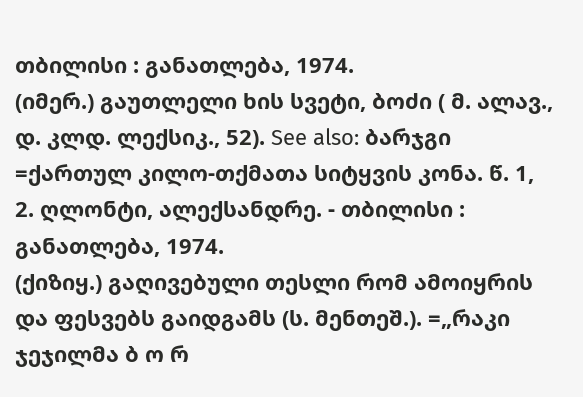თბილისი : განათლება, 1974.
(იმერ.) გაუთლელი ხის სვეტი, ბოძი ( მ. ალავ., დ. კლდ. ლექსიკ., 52). See also: ბარჯგი =ქართულ კილო-თქმათა სიტყვის კონა. წ. 1, 2. ღლონტი, ალექსანდრე. - თბილისი : განათლება, 1974.
(ქიზიყ.) გაღივებული თესლი რომ ამოიყრის და ფესვებს გაიდგამს (ს. მენთეშ.). =„რაკი ჯეჯილმა ბ ო რ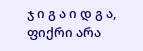ჯ ი გ ა ი დ გ ა, ფიქრი არა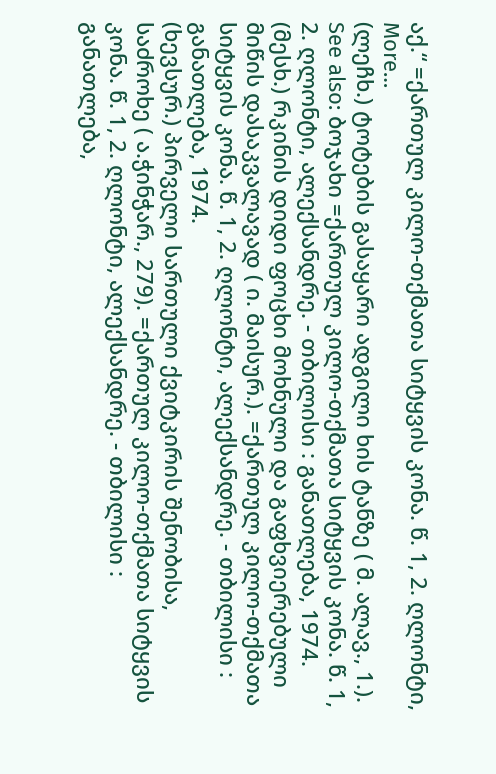აქ.“ =ქართულ კილო-თქმათა სიტყვის კონა. წ. 1, 2. ღლონტი, More…
(ლეჩხ.) ტოტების გასაყარი ადგილი ხის ტანზე ( მ. ალავ., 1.). See also: ბოჯახი =ქართულ კილო-თქმათა სიტყვის კონა. წ. 1, 2. ღლონტი, ალექსანდრე. - თბილისი : განათლება, 1974.
(მესხ.) რკინის დიდი ფოცხი მოხნული და გაფხვიერებული მიწის დასაკვალავად ( ი. მაისურ.). =ქართულ კილო-თქმათა სიტყვის კონა. წ. 1, 2. ღლონტი, ალექსანდრე. - თბილისი : განათლება, 1974.
(ხევსურ.) პირველი სართული ქვიტკირის შენობისა, საძროხე ( ა.ჭინჭარ., 279). =ქართულ კილო-თქმათა სიტყვის კონა. წ. 1, 2. ღლონტი, ალექსანდრე. - თბილისი : განათლება,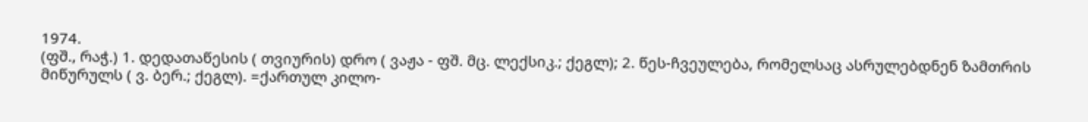1974.
(ფშ., რაჭ.) 1. დედათაწესის ( თვიურის) დრო ( ვაჟა - ფშ. მც. ლექსიკ.; ქეგლ); 2. წეს-ჩვეულება, რომელსაც ასრულებდნენ ზამთრის მიწურულს ( ვ. ბერ.; ქეგლ). =ქართულ კილო-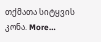თქმათა სიტყვის კონა. More…